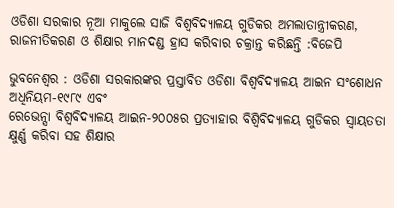ଓଡିଶା ସରକାର ନୂଆ ମାକୁଲେ ସାଜି ବିଶ୍ୱବିଦ୍ୟାଳୟ ଗୁଡିକର ଅମଲାତାନ୍ତ୍ରୀକରଣ, ରାଜନୀତିକରଣ ଓ ଶିକ୍ଷାର ମାନଦଣ୍ଡ ହ୍ରାସ କରିବାର ଚକ୍ରାନ୍ତ କରିଛନ୍ତି :ବିଜେପି

ଭୁବନେଶ୍ୱର : ଓଡିଶା ସରକାରଙ୍କର ପ୍ରସ୍ତାବିତ ଓଡିଶା ବିଶ୍ୱବିଦ୍ୟାଳୟ ଆଇନ ସଂଶୋଧନ ଅଧିନିୟମ-୧୯୮୯ ଏବଂ
ରେଭେନ୍ସା ବିଶ୍ୱବିଦ୍ୟାଳୟ ଆଇନ-୨୦୦୫ର ପ୍ରତ୍ୟାହାର ବିଶ୍ୱିବିଦ୍ୟାଳୟ ଗୁଡିକର ସ୍ୱାୟତତା କ୍ଷୁର୍ଣ୍ଣ କରିବା ସହ ଶିକ୍ଷାର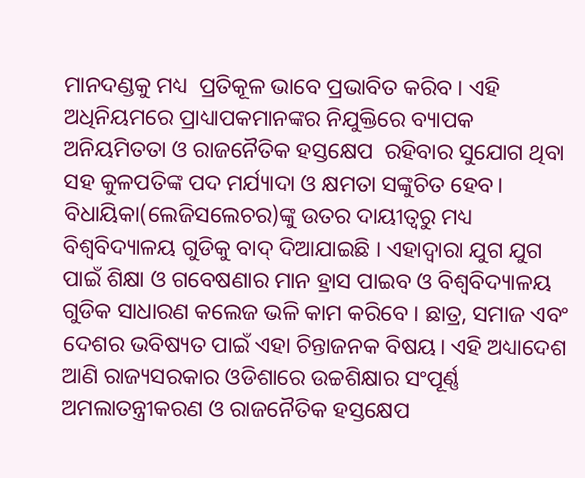ମାନଦଣ୍ଡକୁ ମଧ୍ୟ  ପ୍ରତିକୂଳ ଭାବେ ପ୍ରଭାବିତ କରିବ । ଏହି ଅଧିନିୟମରେ ପ୍ରାଧ୍ୟାପକମାନଙ୍କର ନିଯୁକ୍ତିରେ ବ୍ୟାପକ ଅନିୟମିତତା ଓ ରାଜନୈତିକ ହସ୍ତକ୍ଷେପ  ରହିବାର ସୁଯୋଗ ଥିବା ସହ କୁଳପତିଙ୍କ ପଦ ମର୍ଯ୍ୟାଦା ଓ କ୍ଷମତା ସଙ୍କୁଚିତ ହେବ। ବିଧାୟିକା(ଲେଜିସଲେଚର)ଙ୍କୁ ଉତର ଦାୟୀତ୍ୱରୁ ମଧ୍ୟ ବିଶ୍ୱବିଦ୍ୟାଳୟ ଗୁଡିକୁ ବାଦ୍ ଦିଆଯାଇଛି । ଏହାଦ୍ୱାରା ଯୁଗ ଯୁଗ ପାଇଁ ଶିକ୍ଷା ଓ ଗବେଷଣାର ମାନ ହ୍ରାସ ପାଇବ ଓ ବିଶ୍ୱବିଦ୍ୟାଳୟ ଗୁଡିକ ସାଧାରଣ କଲେଜ ଭଳି କାମ କରିବେ । ଛାତ୍ର, ସମାଜ ଏବଂ ଦେଶର ଭବିଷ୍ୟତ ପାଇଁ ଏହା ଚିନ୍ତାଜନକ ବିଷୟ। ଏହି ଅଧ୍ୟାଦେଶ ଆଣି ରାଜ୍ୟସରକାର ଓଡିଶାରେ ଉଚ୍ଚଶିକ୍ଷାର ସଂପୂର୍ଣ୍ଣ ଅମଲାତନ୍ତ୍ରୀକରଣ ଓ ରାଜନୈତିକ ହସ୍ତକ୍ଷେପ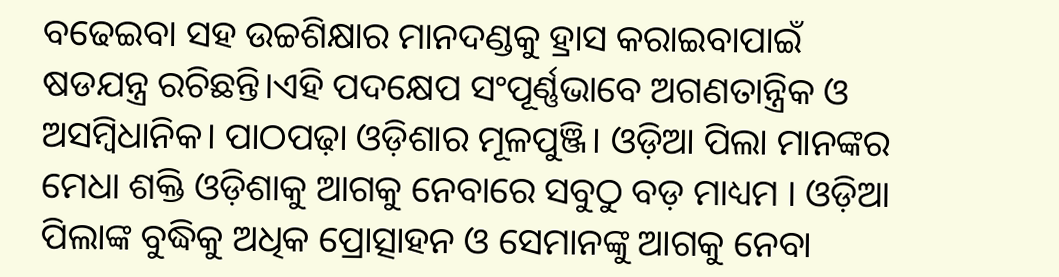ବଢେଇବା ସହ ଉଚ୍ଚଶିକ୍ଷାର ମାନଦଣ୍ଡକୁ ହ୍ରାସ କରାଇବାପାଇଁ ଷଡଯନ୍ତ୍ର ରଚିଛନ୍ତି।ଏହି ପଦକ୍ଷେପ ସଂପୂର୍ଣ୍ଣଭାବେ ଅଗଣତାନ୍ତ୍ରିକ ଓ ଅସମ୍ବିଧାନିକ। ପାଠପଢ଼ା ଓଡ଼ିଶାର ମୂଳପୁଞ୍ଜି। ଓଡ଼ିଆ ପିଲା ମାନଙ୍କର ମେଧା ଶକ୍ତି ଓଡ଼ିଶାକୁ ଆଗକୁ ନେବାରେ ସବୁଠୁ ବଡ଼ ମାଧ୍ୟମ । ଓଡ଼ିଆ ପିଲାଙ୍କ ବୁଦ୍ଧିକୁ ଅଧିକ ପ୍ରୋତ୍ସାହନ ଓ ସେମାନଙ୍କୁ ଆଗକୁ ନେବା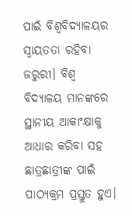ପାଇଁ ବିଶ୍ୱବିଦ୍ୟାଳୟର ସ୍ୱାୟତତା ରହିବା ଜରୁରୀ। ବିଶ୍ୱ ବିଦ୍ୟାଳୟ ମାନଙ୍କରେ ସ୍ଥାନୀୟ ଆକାଂକ୍ଷାକୁ ଆଧାର କରିବା ସହ ଛାତ୍ରଛାତ୍ରୀଙ୍କ ପାଇଁ ପାଠ୍ୟକ୍ରମ ପ୍ରସ୍ତୁତ ହୁଏ।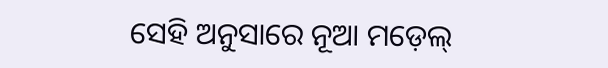ସେହି ଅନୁସାରେ ନୂଆ ମଡ଼େଲ୍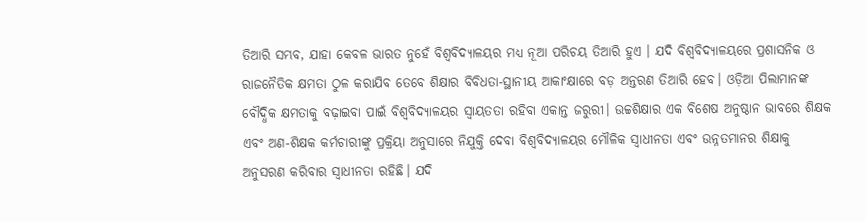ତିଆରି ସମ୍ଭବ, ଯାହା କେବଳ ଭାରତ ନୁହେଁ ବିଶ୍ୱବିଦ୍ୟାଳୟର ମଧ୍ୟ ନୂଆ ପରିଚୟ ତିଆରି ହୁଏ । ଯଦି ବିଶ୍ୱବିଦ୍ୟାଳୟରେ ପ୍ରଶାସନିକ ଓ ରାଜନୈତିକ କ୍ଷମତା ଠୁଳ କରାଯିବ ତେବେ ଶିକ୍ଷାର ବିବିଧତା-ସ୍ଥାନୀୟ ଆକାଂକ୍ଷାରେ ବଡ଼ ଅନ୍ତରଣ ତିଆରି ହେବ। ଓଡ଼ିଆ ପିଲାମାନଙ୍କ ବୌଦ୍ଧିକ କ୍ଷମତାକୁ ବଢ଼ାଇବା ପାଇଁ ବିଶ୍ୱବିଦ୍ୟାଳୟର ସ୍ୱାୟତତା ରହିବା ଏକାନ୍ତ ଜରୁରୀ। ଉଚ୍ଚଶିକ୍ଷାର ଏକ ବିଶେଷ ଅନୁଷ୍ଠାନ ଭାବରେ ଶିକ୍ଷକ ଏବଂ ଅଣ-ଶିକ୍ଷକ କର୍ମଚାରୀଙ୍କୁ ପ୍ରକ୍ରିୟା ଅନୁସାରେ ନିଯୁକ୍ତି ଦେବା ବିଶ୍ୱବିଦ୍ୟାଳୟର ମୌଳିକ ସ୍ୱାଧୀନତା ଏବଂ ଉନ୍ନତମାନର ଶିକ୍ଷାକୁ ଅନୁସରଣ କରିବାର ସ୍ୱାଧୀନତା ରହିଛି। ଯଦି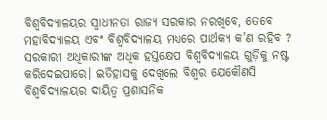ବିଶ୍ୱବିଦ୍ୟାଳୟର ସ୍ୱାଧୀନତା ରାଜ୍ୟ ସରକାର ନରଖିବେ, ତେବେ ମହାବିଦ୍ୟାଳୟ ଏବଂ ବିଶ୍ୱବିଦ୍ୟାଳୟ ମଧ୍ୟରେ ପାର୍ଥକ୍ୟ କ’ଣ ରହିବ ? ସରକାରୀ ଅଧିକାରୀଙ୍କ ଅଧିକ ହସ୍ତକ୍ଷେପ ବିଶ୍ୱବିଦ୍ୟାଳୟ ଗୁଡ଼ିକୁ ନଷ୍ଟ କରିଦେଇପାରେ। ଇତିହାସକୁ ଦେଖିଲେ ବିଶ୍ୱର ଯେକୌଣସି ବିଶ୍ୱବିଦ୍ୟାଳୟର ଦାୟିତ୍ୱ ପ୍ରଶାସନିକ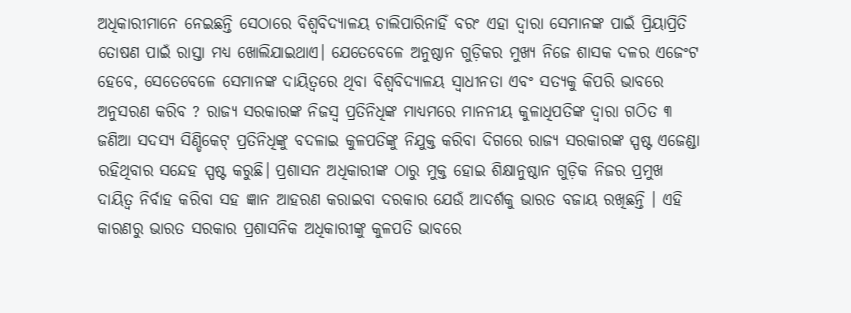ଅଧିକାରୀମାନେ ନେଇଛନ୍ତି ସେଠାରେ ବିଶ୍ୱବିଦ୍ୟାଳୟ ଚାଲିପାରିନାହିଁ ବରଂ ଏହା ଦ୍ୱାରା ସେମାନଙ୍କ ପାଇଁ ପ୍ରିୟାପ୍ରିତି ତୋଷଣ ପାଇଁ ରାସ୍ତା ମଧ୍ୟ ଖୋଲିଯାଇଥାଏ। ଯେତେବେଳେ ଅନୁଷ୍ଠାନ ଗୁଡ଼ିକର ମୁଖ୍ୟ ନିଜେ ଶାସକ ଦଳର ଏଜେଂଟ ହେବେ, ସେତେବେଳେ ସେମାନଙ୍କ ଦାୟିତ୍ୱରେ ଥିବା ବିଶ୍ୱବିଦ୍ୟାଳୟ ସ୍ୱାଧୀନତା ଏବଂ ସତ୍ୟକୁ କିପରି ଭାବରେ ଅନୁସରଣ କରିବ ? ରାଜ୍ୟ ସରକାରଙ୍କ ନିଜସ୍ୱ ପ୍ରତିନିଧିଙ୍କ ମାଧ୍ୟମରେ ମାନନୀୟ କୁଳାଧିପତିଙ୍କ ଦ୍ୱାରା ଗଠିତ ୩ ଜଣିଆ ସଦସ୍ୟ ସିଣ୍ଡିକେଟ୍ ପ୍ରତିନିଧିଙ୍କୁ ବଦଳାଇ କୁଳପତିଙ୍କୁ ନିଯୁକ୍ତ କରିବା ଦିଗରେ ରାଜ୍ୟ ସରକାରଙ୍କ ସ୍ପଷ୍ଟ ଏଜେଣ୍ଡା ରହିଥିବାର ସନ୍ଦେହ ସ୍ପଷ୍ଟ କରୁଛି। ପ୍ରଶାସନ ଅଧିକାରୀଙ୍କ ଠାରୁ ମୁକ୍ତ ହୋଇ ଶିକ୍ଷାନୁଷ୍ଠାନ ଗୁଡ଼ିକ ନିଜର ପ୍ରମୁଖ ଦାୟିତ୍ୱ ନିର୍ବାହ କରିବା ସହ ଜ୍ଞାନ ଆହରଣ କରାଇବା ଦରକାର ଯେଉଁ ଆଦର୍ଶକୁ ଭାରତ ବଜାୟ ରଖିଛନ୍ତି । ଏହି କାରଣରୁ ଭାରତ ସରକାର ପ୍ରଶାସନିକ ଅଧିକାରୀଙ୍କୁ କୁଳପତି ଭାବରେ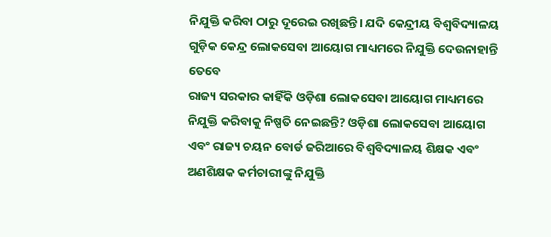ନିଯୁକ୍ତି କରିବା ଠାରୁ ଦୂରେଇ ରଖିଛନ୍ତି। ଯଦି କେନ୍ଦ୍ରୀୟ ବିଶ୍ୱବିଦ୍ୟାଳୟ ଗୁଡ଼ିକ କେନ୍ଦ୍ର ଲୋକସେବା ଆୟୋଗ ମାଧ୍ୟମରେ ନିଯୁକ୍ତି ଦେଉନାହାନ୍ତି ତେବେ
ରାଜ୍ୟ ସରକାର କାହିଁକି ଓଡ଼ିଶା ଲୋକସେବା ଆୟୋଗ ମାଧ୍ୟମରେ ନିଯୁକ୍ତି କରିବାକୁ ନିଷ୍ପତି ନେଇଛନ୍ତି? ଓଡ଼ିଶା ଲୋକସେବା ଆୟୋଗ ଏବଂ ରାଜ୍ୟ ଚୟନ ବୋର୍ଡ ଜରିଆରେ ବିଶ୍ୱବିଦ୍ୟାଳୟ ଶିକ୍ଷକ ଏବଂ ଅଣଶିକ୍ଷକ କର୍ମଚାରୀଙ୍କୁ ନିଯୁକ୍ତି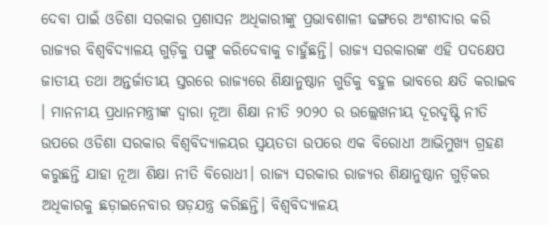ଦେବା ପାଇଁ ଓଡିଶା ସରକାର ପ୍ରଶାସନ ଅଧିକାରୀଙ୍କୁ ପ୍ରଭାବଶାଳୀ ଢଙ୍ଗରେ ଅଂଶୀଦାର କରି ରାଜ୍ୟର ବିଶ୍ୱବିଦ୍ୟାଳୟ ଗୁଡ଼ିକୁ ପଙ୍ଗୁ କରିଦେବାକୁ ଚାହୁଁଛନ୍ତି। ରାଜ୍ୟ ସରକାରଙ୍କ ଏହି ପଦକ୍ଷେପ ଜାତୀୟ ତଥା ଅନ୍ତର୍ଜାତୀୟ ସ୍ତରରେ ରାଜ୍ୟରେ ଶିକ୍ଷାନୁଷ୍ଠାନ ଗୁଡିକୁ ବହୁଳ ଭାବରେ କ୍ଷତି କରାଇବ । ମାନନୀୟ ପ୍ରଧାନମନ୍ତ୍ରୀଙ୍କ ଦ୍ୱାରା ନୂଆ ଶିକ୍ଷା ନୀତି ୨୦୨୦ ର ଉଲ୍ଲେଖନୀୟ ଦୂରଦୃଷ୍ଟି ନୀତି ଉପରେ ଓଡିଶା ସରକାର ବିଶ୍ୱବିଦ୍ୟାଳୟର ସ୍ୱୟତତା ଉପରେ ଏକ ବିରୋଧୀ ଆଭିମୁଖ୍ୟ ଗ୍ରହଣ କରୁଛନ୍ତି ଯାହା ନୂଆ ଶିକ୍ଷା ନୀତି ବିରୋଧୀ। ରାଜ୍ୟ ସରକାର ରାଜ୍ୟର ଶିକ୍ଷାନୁଷ୍ଠାନ ଗୁଡ଼ିକର ଅଧିକାରକୁ ଛଡ଼ାଇନେବାର ଷଡ଼ଯନ୍ତ୍ର କରିଛନ୍ତି। ବିଶ୍ୱବିଦ୍ୟାଳୟ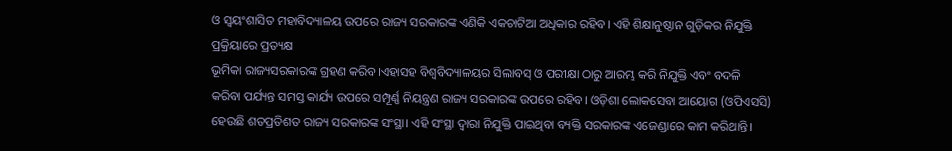ଓ ସ୍ୱୟଂଶାସିତ ମହାବିଦ୍ୟାଳୟ ଉପରେ ରାଜ୍ୟ ସରକାରଙ୍କ ଏଣିକି ଏକଚାଟିଆ ଅଧିକାର ରହିବ। ଏହି ଶିକ୍ଷାନୁଷ୍ଠାନ ଗୁଡ଼ିକର ନିଯୁକ୍ତି ପ୍ରକ୍ରିୟାରେ ପ୍ରତ୍ୟକ୍ଷ
ଭୂମିକା ରାଜ୍ୟସରକାରଙ୍କ ଗ୍ରହଣ କରିବ।ଏହାସହ ବିଶ୍ୱବିଦ୍ୟାଳୟର ସିଲାବସ୍ ଓ ପରୀକ୍ଷା ଠାରୁ ଆରମ୍ଭ କରି ନିଯୁକ୍ତି ଏବଂ ବଦଳି କରିବା ପର୍ଯ୍ୟନ୍ତ ସମସ୍ତ କାର୍ଯ୍ୟ ଉପରେ ସମ୍ପୂର୍ଣ୍ଣ ନିୟନ୍ତ୍ରଣ ରାଜ୍ୟ ସରକାରଙ୍କ ଉପରେ ରହିବ। ଓଡ଼ିଶା ଲୋକସେବା ଆୟୋଗ (ଓପିଏସସି) ହେଉଛି ଶତପ୍ରତିଶତ ରାଜ୍ୟ ସରକାରଙ୍କ ସଂସ୍ଥା। ଏହି ସଂସ୍ଥା ଦ୍ୱାରା ନିଯୁକ୍ତି ପାଇଥିବା ବ୍ୟକ୍ତି ସରକାରଙ୍କ ଏଜେଣ୍ଡାରେ କାମ କରିଥାନ୍ତି।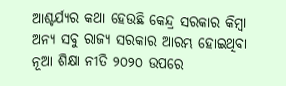ଆଶ୍ଚର୍ଯ୍ୟର କଥା ହେଉଛି କେନ୍ଦ୍ର ସରକାର କିମ୍ବା ଅନ୍ୟ ସବୁ ରାଜ୍ୟ ସରକାର ଆରମ୍ଭ ହୋଇଥିବା ନୂଆ ଶିକ୍ଷା ନୀତି ୨୦୨୦ ଉପରେ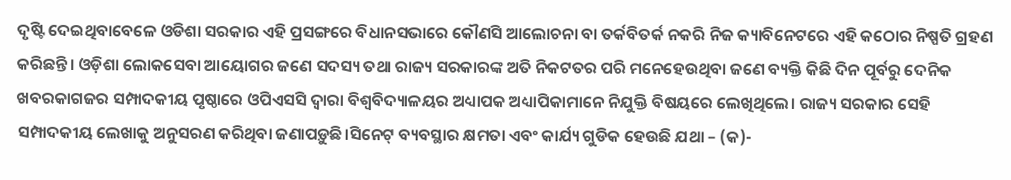ଦୃଷ୍ଟି ଦେଇଥିବାବେଳେ ଓଡିଶା ସରକାର ଏହି ପ୍ରସଙ୍ଗରେ ବିଧାନସଭାରେ କୌଣସି ଆଲୋଚନା ବା ତର୍କବିତର୍କ ନକରି ନିଜ କ୍ୟାବିନେଟରେ ଏହି କଠୋର ନିଷ୍ପତି ଗ୍ରହଣ କରିଛନ୍ତି। ଓଡ଼ିଶା ଲୋକସେବା ଆୟୋଗର ଜଣେ ସଦସ୍ୟ ତଥା ରାଜ୍ୟ ସରକାରଙ୍କ ଅତି ନିକଟତର ପରି ମନେହେଉଥିବା ଜଣେ ବ୍ୟକ୍ତି କିଛି ଦିନ ପୂର୍ବରୁ ଦେନିକ ଖବରକାଗଜର ସମ୍ପାଦକୀୟ ପୃଷ୍ଠାରେ ଓପିଏସସି ଦ୍ୱାରା ବିଶ୍ୱବିଦ୍ୟାଳୟର ଅଧ୍ୟାପକ ଅଧ୍ୟାପିକାମାନେ ନିଯୁକ୍ତି ବିଷୟରେ ଲେଖିଥିଲେ। ରାଜ୍ୟ ସରକାର ସେହି ସମ୍ପାଦକୀୟ ଲେଖାକୁ ଅନୁସରଣ କରିଥିବା ଜଣାପଡ଼ୁଛି।ସିନେଟ୍ ବ୍ୟବସ୍ଥାର କ୍ଷମତା ଏବଂ କାର୍ଯ୍ୟ ଗୁଡିକ ହେଉଛି ଯଥା – (କ)-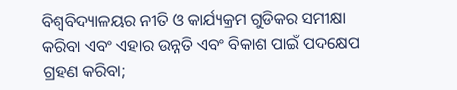ବିଶ୍ୱବିଦ୍ୟାଳୟର ନୀତି ଓ କାର୍ଯ୍ୟକ୍ରମ ଗୁଡିକର ସମୀକ୍ଷା
କରିବା ଏବଂ ଏହାର ଉନ୍ନତି ଏବଂ ବିକାଶ ପାଇଁ ପଦକ୍ଷେପ ଗ୍ରହଣ କରିବା;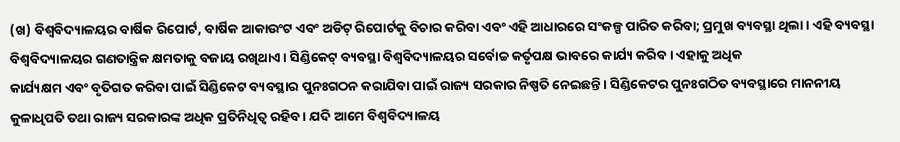(ଖ) ବିଶ୍ୱବିଦ୍ୟାଳୟର ବାର୍ଷିକ ରିପୋର୍ଟ, ବାର୍ଷିକ ଆକାଉଂଟ ଏବଂ ଅଡିଟ୍ ରିପୋର୍ଟକୁ ବିଚାର କରିବା ଏବଂ ଏହି ଆଧାରରେ ସଂକଳ୍ପ ପାରିତ କରିବା; ପ୍ରମୁଖ ବ୍ୟବସ୍ଥା ଥିଲା । ଏହି ବ୍ୟବସ୍ଥା ବିଶ୍ୱବିଦ୍ୟାଳୟର ଗଣତାନ୍ତ୍ରିକ କ୍ଷମତାକୁ ବଜାୟ ରଖିଥାଏ। ସିଣ୍ଡିକେଟ୍ ବ୍ୟବସ୍ଥା ବିଶ୍ୱବିଦ୍ୟାଳୟର ସର୍ବୋଚ୍ଚ କର୍ତୃପକ୍ଷ ଭାବରେ କାର୍ଯ୍ୟ କରିବ । ଏହାକୁ ଅଧିକ
କାର୍ଯ୍ୟକ୍ଷମ ଏବଂ ବୃତିଗତ କରିବା ପାଇଁ ସିଣ୍ଡିକେଟ ବ୍ୟବସ୍ଥାର ପୁନଃଗଠନ କରାଯିବା ପାଇଁ ରାଜ୍ୟ ସରକାର ନିଷ୍ପତି ନେଇଛନ୍ତି । ସିଣ୍ଡିକେଟର ପୁନଃଗଠିତ ବ୍ୟବସ୍ଥାରେ ମାନନୀୟ କୁଳାଧିପତି ତଥା ରାଜ୍ୟ ସରକାରଙ୍କ ଅଧିକ ପ୍ରତିନିଧିତ୍ୱ ରହିବ । ଯଦି ଆମେ ବିଶ୍ୱବିଦ୍ୟାଳୟ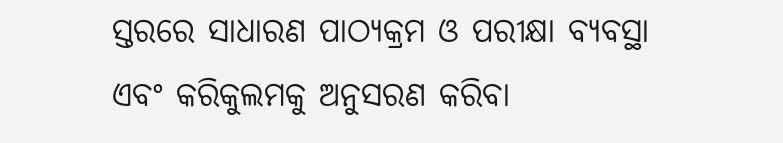ସ୍ତରରେ ସାଧାରଣ ପାଠ୍ୟକ୍ରମ ଓ ପରୀକ୍ଷା ବ୍ୟବସ୍ଥା ଏବଂ କରିକୁଲମକୁ ଅନୁସରଣ କରିବା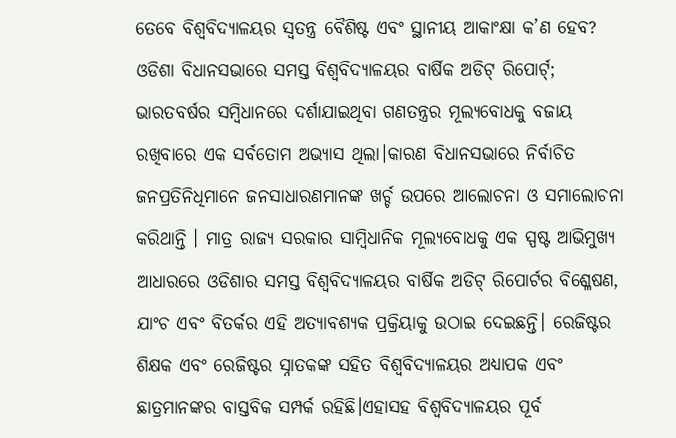ତେବେ ବିଶ୍ୱବିଦ୍ୟାଳୟର ସ୍ୱତନ୍ତ୍ର ବୈଶିଷ୍ଟ ଏବଂ ସ୍ଥାନୀୟ ଆକାଂକ୍ଷା କ’ଣ ହେବ? ଓଡିଶା ବିଧାନସଭାରେ ସମସ୍ତ ବିଶ୍ୱବିଦ୍ୟାଳୟର ବାର୍ଷିକ ଅଡିଟ୍ ରିପୋର୍ଟ୍‌; ଭାରତବର୍ଷର ସମ୍ବିଧାନରେ ଦର୍ଶାଯାଇଥିବା ଗଣତନ୍ତ୍ରର ମୂଲ୍ୟବୋଧକୁ ବଜାୟ ରଖିବାରେ ଏକ ସର୍ବତୋମ ଅଭ୍ୟାସ ଥିଲା।କାରଣ ବିଧାନସଭାରେ ନିର୍ବାଚିତ ଜନପ୍ରତିନିଧିମାନେ ଜନସାଧାରଣମାନଙ୍କ ଖର୍ଚ୍ଚ ଉପରେ ଆଲୋଚନା ଓ ସମାଲୋଚନା କରିଥାନ୍ତି । ମାତ୍ର ରାଜ୍ୟ ସରକାର ସାମ୍ବିଧାନିକ ମୂଲ୍ୟବୋଧକୁ ଏକ ସ୍ପଷ୍ଟ ଆଭିମୁଖ୍ୟ ଆଧାରରେ ଓଡିଶାର ସମସ୍ତ ବିଶ୍ୱବିଦ୍ୟାଳୟର ବାର୍ଷିକ ଅଡିଟ୍ ରିପୋର୍ଟର ବିଶ୍ଳେଷଣ, ଯାଂଚ ଏବଂ ବିତର୍କର ଏହି ଅତ୍ୟାବଶ୍ୟକ ପ୍ରକ୍ରିୟାକୁ ଉଠାଇ ଦେଇଛନ୍ତି। ରେଜିଷ୍ଟର ଶିକ୍ଷକ ଏବଂ ରେଜିଷ୍ଟର ସ୍ନାତକଙ୍କ ସହିତ ବିଶ୍ୱବିଦ୍ୟାଳୟର ଅଧ୍ୟାପକ ଏବଂ ଛାତ୍ରମାନଙ୍କର ବାସ୍ତବିକ ସମ୍ପର୍କ ରହିଛି।ଏହାସହ ବିଶ୍ୱବିଦ୍ୟାଳୟର ପୂର୍ବ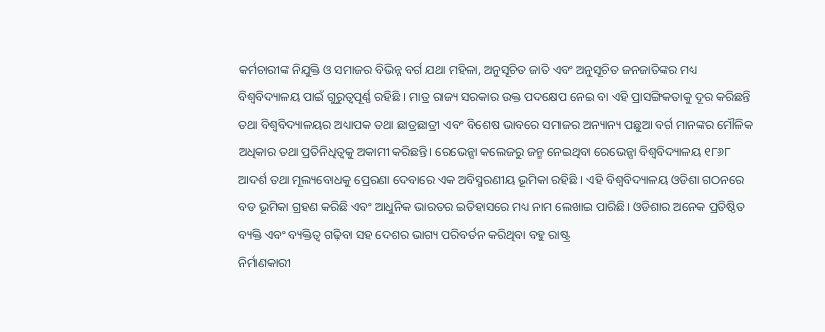କର୍ମଚାରୀଙ୍କ ନିଯୁକ୍ତି ଓ ସମାଜର ବିଭିନ୍ନ ବର୍ଗ ଯଥା ମହିଳା, ଅନୁସୂଚିତ ଜାତି ଏବଂ ଅନୁସୂଚିତ ଜନଜାତିଙ୍କର ମଧ୍ୟ ବିଶ୍ୱବିଦ୍ୟାଳୟ ପାଇଁ ଗୁରୁତ୍ୱପୂର୍ଣ୍ଣ ରହିଛି । ମାତ୍ର ରାଜ୍ୟ ସରକାର ଉକ୍ତ ପଦକ୍ଷେପ ନେଇ ବା ଏହି ପ୍ରାସଙ୍ଗିକତାକୁ ଦୂର କରିଛନ୍ତି ତଥା ବିଶ୍ୱବିଦ୍ୟାଳୟର ଅଧ୍ୟାପକ ତଥା ଛାତ୍ରଛାତ୍ରୀ ଏବଂ ବିଶେଷ ଭାବରେ ସମାଜର ଅନ୍ୟାନ୍ୟ ପଛୁଆ ବର୍ଗ ମାନଙ୍କର ମୌଳିକ ଅଧିକାର ତଥା ପ୍ରତିନିଧିତ୍ୱକୁ ଅକାମୀ କରିଛନ୍ତି। ରେଭେନ୍ସା କଲେଜରୁ ଜନ୍ମ ନେଇଥିବା ରେଭେନ୍ସା ବିଶ୍ୱବିଦ୍ୟାଳୟ ୧୮୬୮ ଆଦର୍ଶ ତଥା ମୂଲ୍ୟବୋଧକୁ ପ୍ରେରଣା ଦେବାରେ ଏକ ଅବିସ୍ମରଣୀୟ ଭୂମିକା ରହିଛି । ଏହି ବିଶ୍ୱବିଦ୍ୟାଳୟ ଓଡିଶା ଗଠନରେ ବଡ ଭୂମିକା ଗ୍ରହଣ କରିଛି ଏବଂ ଆଧୁନିକ ଭାରତର ଇତିହାସରେ ମଧ୍ୟ ନାମ ଲେଖାଇ ପାରିଛି। ଓଡିଶାର ଅନେକ ପ୍ରତିଷ୍ଠିତ ବ୍ୟକ୍ତି ଏବଂ ବ୍ୟକ୍ତିତ୍ୱ ଗଢ଼ିବା ସହ ଦେଶର ଭାଗ୍ୟ ପରିବର୍ତନ କରିଥିବା ବହୁ ରାଷ୍ଟ୍ର
ନିର୍ମାଣକାରୀ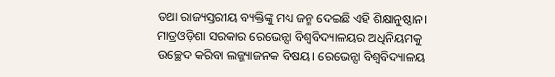ତଥା ରାଜ୍ୟସ୍ତରୀୟ ବ୍ୟକ୍ତିଙ୍କୁ ମଧ୍ୟ ଜନ୍ମ ଦେଇଛି ଏହି ଶିକ୍ଷାନୁଷ୍ଠାନ। ମାତ୍ରଓଡ଼ିଶା ସରକାର ରେଭେନ୍ସା ବିଶ୍ୱବିଦ୍ୟାଳୟର ଅଧିନିୟମକୁ ଉଚ୍ଛେଦ କରିବା ଲଜ୍ଜ୍ୟାଜନକ ବିଷୟ। ରେଭେନ୍ସା ବିଶ୍ୱବିଦ୍ୟାଳୟ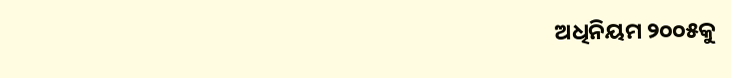ଅଧିନିୟମ ୨୦୦୫କୁ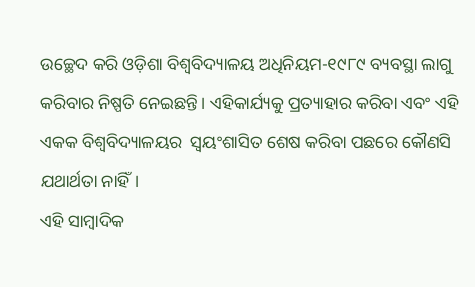ଉଚ୍ଛେଦ କରି ଓଡ଼ିଶା ବିଶ୍ୱବିଦ୍ୟାଳୟ ଅଧିନିୟମ-୧୯୮୯ ବ୍ୟବସ୍ଥା ଲାଗୁ କରିବାର ନିଷ୍ପତି ନେଇଛନ୍ତି। ଏହିକାର୍ଯ୍ୟକୁ ପ୍ରତ୍ୟାହାର କରିବା ଏବଂ ଏହି ଏକକ ବିଶ୍ୱବିଦ୍ୟାଳୟର  ସ୍ୱୟଂଶାସିତ ଶେଷ କରିବା ପଛରେ କୌଣସି ଯଥାର୍ଥତା ନାହିଁ।
ଏହି ସାମ୍ବାଦିକ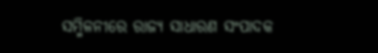ସମ୍ମିଳନୀରେ ରାଜ୍ୟ ସାଧାରଣ ସଂପାଦକ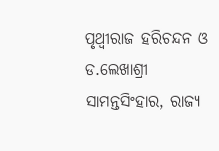ପୃଥ୍ୱୀରାଜ ହରିଚନ୍ଦନ ଓ ଡ.ଲେଖାଶ୍ରୀ ସାମନ୍ତସିଂହାର, ରାଜ୍ୟ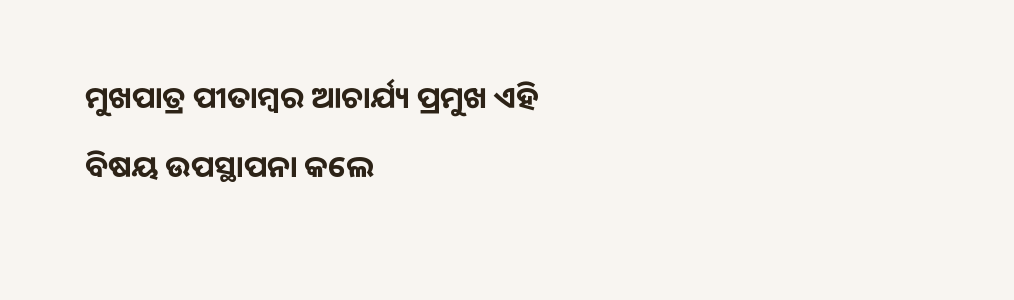ମୁଖପାତ୍ର ପୀତାମ୍ବର ଆଚାର୍ଯ୍ୟ ପ୍ରମୁଖ ଏହି ବିଷୟ ଉପସ୍ଥାପନା କଲେ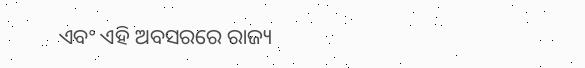ଏବଂ ଏହି ଅବସରରେ ରାଜ୍ୟ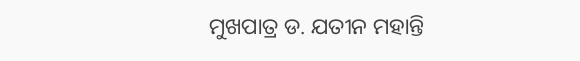ମୁଖପାତ୍ର ଡ. ଯତୀନ ମହାନ୍ତି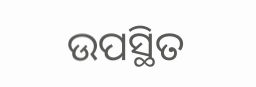ଉପସ୍ଥିତ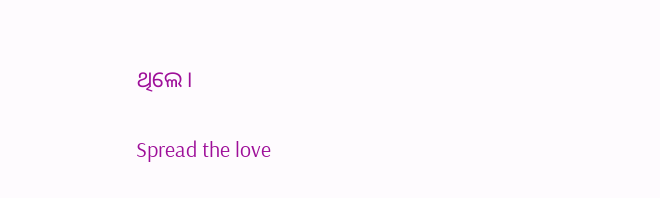ଥିଲେ।

Spread the love